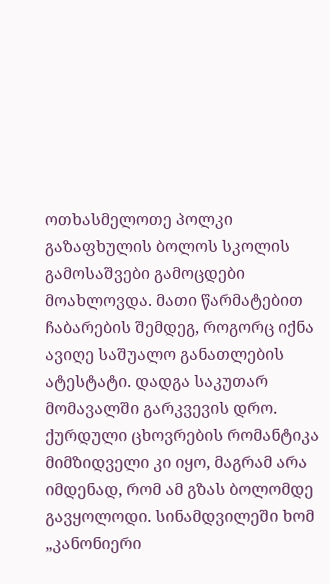ოთხასმელოთე პოლკი
გაზაფხულის ბოლოს სკოლის გამოსაშვები გამოცდები მოახლოვდა. მათი წარმატებით ჩაბარების შემდეგ, როგორც იქნა ავიღე საშუალო განათლების ატესტატი. დადგა საკუთარ მომავალში გარკვევის დრო. ქურდული ცხოვრების რომანტიკა მიმზიდველი კი იყო, მაგრამ არა იმდენად, რომ ამ გზას ბოლომდე გავყოლოდი. სინამდვილეში ხომ „კანონიერი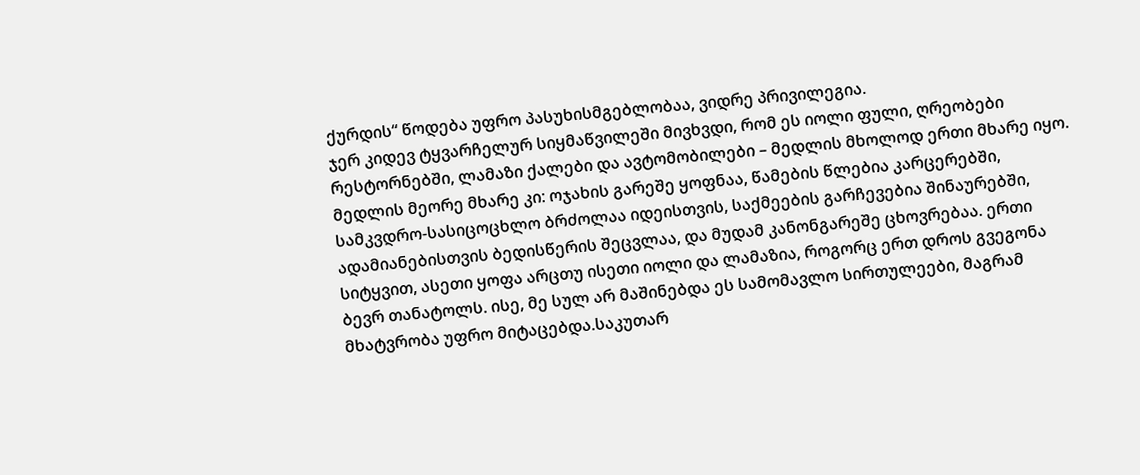ქურდის“ წოდება უფრო პასუხისმგებლობაა, ვიდრე პრივილეგია.
ჯერ კიდევ ტყვარჩელურ სიყმაწვილეში მივხვდი, რომ ეს იოლი ფული, ღრეობები რესტორნებში, ლამაზი ქალები და ავტომობილები – მედლის მხოლოდ ერთი მხარე იყო. მედლის მეორე მხარე კი: ოჯახის გარეშე ყოფნაა, წამების წლებია კარცერებში, სამკვდრო-სასიცოცხლო ბრძოლაა იდეისთვის, საქმეების გარჩევებია შინაურებში, ადამიანებისთვის ბედისწერის შეცვლაა, და მუდამ კანონგარეშე ცხოვრებაა. ერთი სიტყვით, ასეთი ყოფა არცთუ ისეთი იოლი და ლამაზია, როგორც ერთ დროს გვეგონა ბევრ თანატოლს. ისე, მე სულ არ მაშინებდა ეს სამომავლო სირთულეები, მაგრამ მხატვრობა უფრო მიტაცებდა.საკუთარ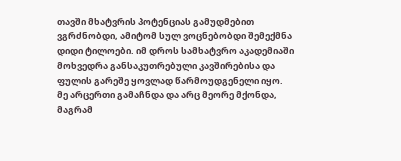თავში მხატვრის პოტენციას გამუდმებით ვგრძნობდი, ამიტომ სულ ვოცნებობდი შემექმნა დიდი ტილოები. იმ დროს სამხატვრო აკადემიაში მოხვედრა განსაკუთრებული კავშირებისა და ფულის გარეშე ყოვლად წარმოუდგენელი იყო. მე არცერთი გამაჩნდა და არც მეორე მქონდა, მაგრამ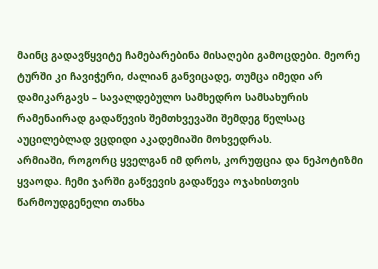მაინც გადავწყვიტე ჩამებარებინა მისაღები გამოცდები. მეორე ტურში კი ჩავიჭერი, ძალიან განვიცადე, თუმცა იმედი არ დამიკარგავს – სავალდებულო სამხედრო სამსახურის რამენაირად გადაწევის შემთხვევაში შემდეგ წელსაც აუცილებლად ვცდიდი აკადემიაში მოხვედრას.
არმიაში, როგორც ყველგან იმ დროს, კორუფცია და ნეპოტიზმი ყვაოდა. ჩემი ჯარში გაწვევის გადაწევა ოჯახისთვის წარმოუდგენელი თანხა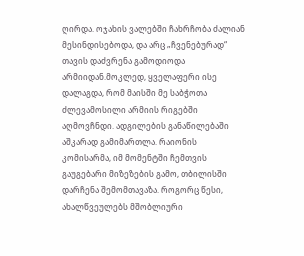ღირდა. ოჯახის ვალებში ჩახრჩობა ძალიან მესინდისებოდა, და არც „ჩვენებურად“ თავის დაძვრენა გამოდიოდა არმიიდან.მოკლედ, ყველაფერი ისე დალაგდა, რომ მაისში მე საბჭოთა ძლევამოსილი არმიის რიგებში აღმოვჩნდი. ადგილების განაწილებაში აშკარად გამიმართლა. რაიონის კომისარმა, იმ მომენტში ჩემთვის გაუგებარი მიზეზების გამო, თბილისში დარჩენა შემომთავაზა. როგორც წესი, ახალწვეულებს მშობლიური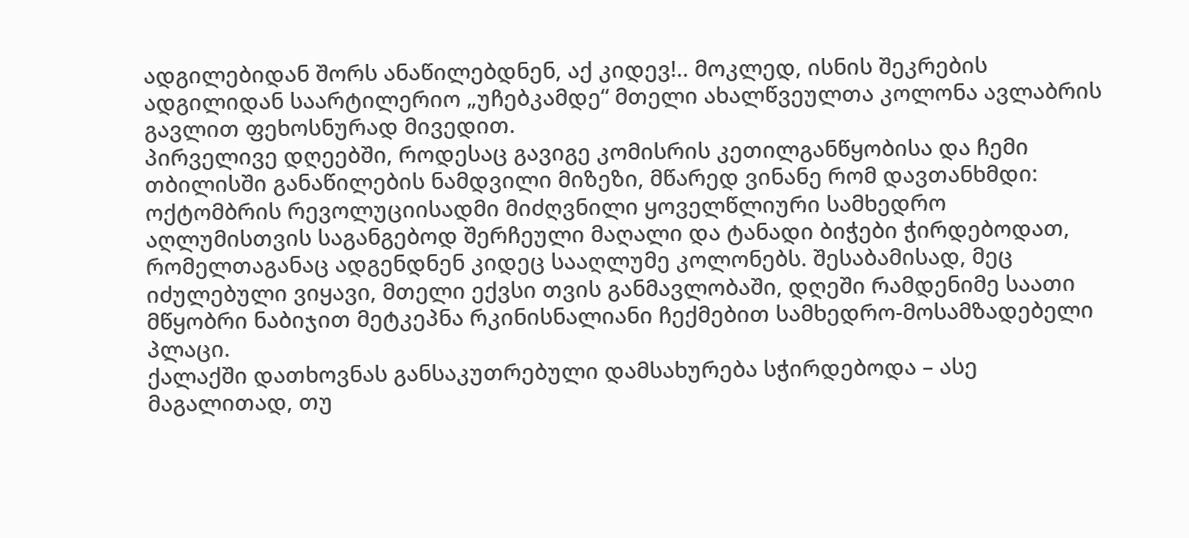ადგილებიდან შორს ანაწილებდნენ, აქ კიდევ!.. მოკლედ, ისნის შეკრების ადგილიდან საარტილერიო „უჩებკამდე“ მთელი ახალწვეულთა კოლონა ავლაბრის გავლით ფეხოსნურად მივედით.
პირველივე დღეებში, როდესაც გავიგე კომისრის კეთილგანწყობისა და ჩემი თბილისში განაწილების ნამდვილი მიზეზი, მწარედ ვინანე რომ დავთანხმდი: ოქტომბრის რევოლუციისადმი მიძღვნილი ყოველწლიური სამხედრო აღლუმისთვის საგანგებოდ შერჩეული მაღალი და ტანადი ბიჭები ჭირდებოდათ, რომელთაგანაც ადგენდნენ კიდეც სააღლუმე კოლონებს. შესაბამისად, მეც იძულებული ვიყავი, მთელი ექვსი თვის განმავლობაში, დღეში რამდენიმე საათი მწყობრი ნაბიჯით მეტკეპნა რკინისნალიანი ჩექმებით სამხედრო-მოსამზადებელი პლაცი.
ქალაქში დათხოვნას განსაკუთრებული დამსახურება სჭირდებოდა – ასე მაგალითად, თუ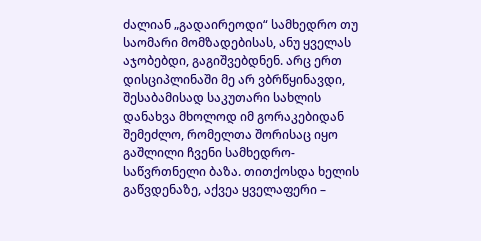ძალიან „გადაირეოდი“ სამხედრო თუ საომარი მომზადებისას, ანუ ყველას აჯობებდი, გაგიშვებდნენ. არც ერთ დისციპლინაში მე არ ვბრწყინავდი, შესაბამისად საკუთარი სახლის დანახვა მხოლოდ იმ გორაკებიდან შემეძლო, რომელთა შორისაც იყო გაშლილი ჩვენი სამხედრო-საწვრთნელი ბაზა. თითქოსდა ხელის გაწვდენაზე, აქვეა ყველაფერი –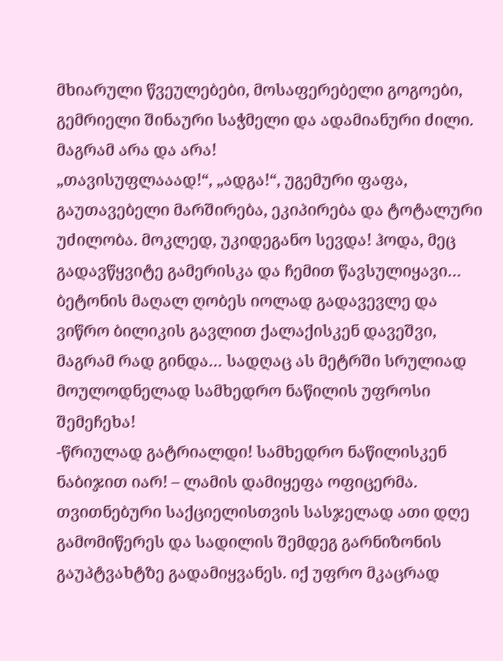მხიარული წვეულებები, მოსაფერებელი გოგოები, გემრიელი შინაური საჭმელი და ადამიანური ძილი. მაგრამ არა და არა!
„თავისუფლააად!“, „ადგა!“, უგემური ფაფა, გაუთავებელი მარშირება, ეკიპირება და ტოტალური უძილობა. მოკლედ, უკიდეგანო სევდა! ჰოდა, მეც გადავწყვიტე გამერისკა და ჩემით წავსულიყავი… ბეტონის მაღალ ღობეს იოლად გადავევლე და ვიწრო ბილიკის გავლით ქალაქისკენ დავეშვი, მაგრამ რად გინდა… სადღაც ას მეტრში სრულიად მოულოდნელად სამხედრო ნაწილის უფროსი შემეჩეხა!
-წრიულად გატრიალდი! სამხედრო ნაწილისკენ ნაბიჯით იარ! – ლამის დამიყეფა ოფიცერმა.
თვითნებური საქციელისთვის სასჯელად ათი დღე გამომიწერეს და სადილის შემდეგ გარნიზონის გაუპტვახტზე გადამიყვანეს. იქ უფრო მკაცრად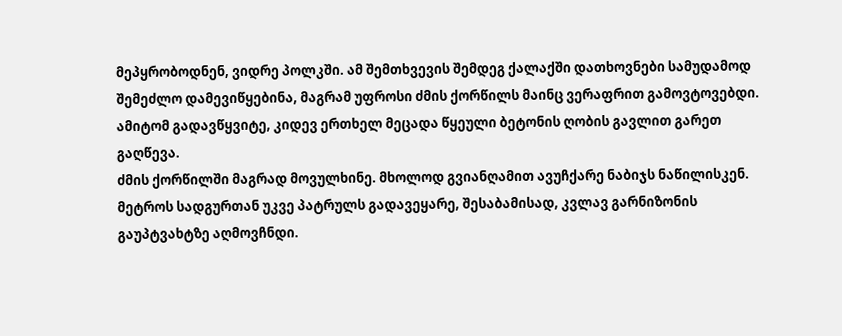მეპყრობოდნენ, ვიდრე პოლკში. ამ შემთხვევის შემდეგ ქალაქში დათხოვნები სამუდამოდ შემეძლო დამევიწყებინა, მაგრამ უფროსი ძმის ქორწილს მაინც ვერაფრით გამოვტოვებდი. ამიტომ გადავწყვიტე, კიდევ ერთხელ მეცადა წყეული ბეტონის ღობის გავლით გარეთ გაღწევა.
ძმის ქორწილში მაგრად მოვულხინე. მხოლოდ გვიანღამით ავუჩქარე ნაბიჯს ნაწილისკენ. მეტროს სადგურთან უკვე პატრულს გადავეყარე, შესაბამისად, კვლავ გარნიზონის გაუპტვახტზე აღმოვჩნდი.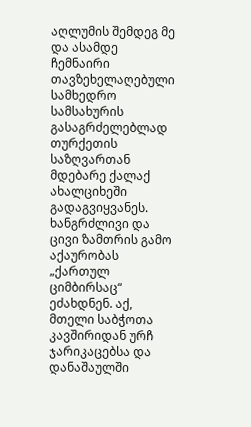აღლუმის შემდეგ მე და ასამდე ჩემნაირი თავზეხელაღებული სამხედრო სამსახურის გასაგრძელებლად თურქეთის საზღვართან მდებარე ქალაქ ახალციხეში გადაგვიყვანეს. ხანგრძლივი და ცივი ზამთრის გამო აქაურობას „ქართულ ციმბირსაც“ ეძახდნენ. აქ, მთელი საბჭოთა კავშირიდან ურჩ ჯარიკაცებსა და დანაშაულში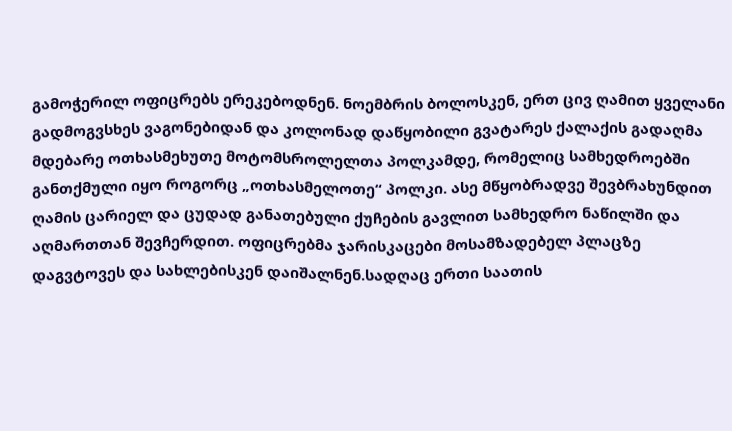გამოჭერილ ოფიცრებს ერეკებოდნენ. ნოემბრის ბოლოსკენ, ერთ ცივ ღამით ყველანი გადმოგვსხეს ვაგონებიდან და კოლონად დაწყობილი გვატარეს ქალაქის გადაღმა მდებარე ოთხასმეხუთე მოტომსროლელთა პოლკამდე, რომელიც სამხედროებში განთქმული იყო როგორც „ოთხასმელოთე“ პოლკი. ასე მწყობრადვე შევბრახუნდით ღამის ცარიელ და ცუდად განათებული ქუჩების გავლით სამხედრო ნაწილში და აღმართთან შევჩერდით. ოფიცრებმა ჯარისკაცები მოსამზადებელ პლაცზე დაგვტოვეს და სახლებისკენ დაიშალნენ.სადღაც ერთი საათის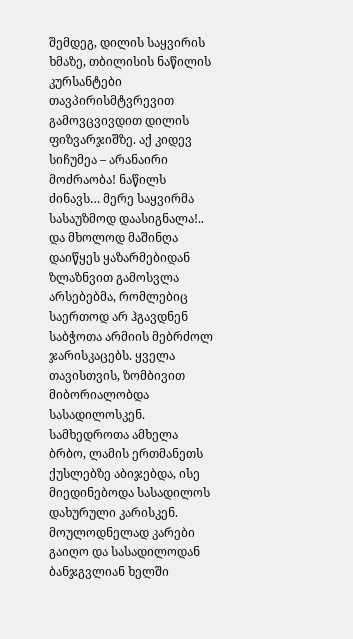შემდეგ, დილის საყვირის ხმაზე, თბილისის ნაწილის კურსანტები თავპირისმტვრევით გამოვცვივდით დილის ფიზვარჯიშზე. აქ კიდევ სიჩუმეა – არანაირი მოძრაობა! ნაწილს ძინავს… მერე საყვირმა სასაუზმოდ დაასიგნალა!.. და მხოლოდ მაშინღა დაიწყეს ყაზარმებიდან ზლაზნვით გამოსვლა არსებებმა, რომლებიც საერთოდ არ ჰგავდნენ საბჭოთა არმიის მებრძოლ ჯარისკაცებს. ყველა თავისთვის, ზომბივით მიბორიალობდა სასადილოსკენ. სამხედროთა ამხელა ბრბო, ლამის ერთმანეთს ქუსლებზე აბიჯებდა, ისე მიედინებოდა სასადილოს დახურული კარისკენ.
მოულოდნელად კარები გაიღო და სასადილოდან ბანჯგვლიან ხელში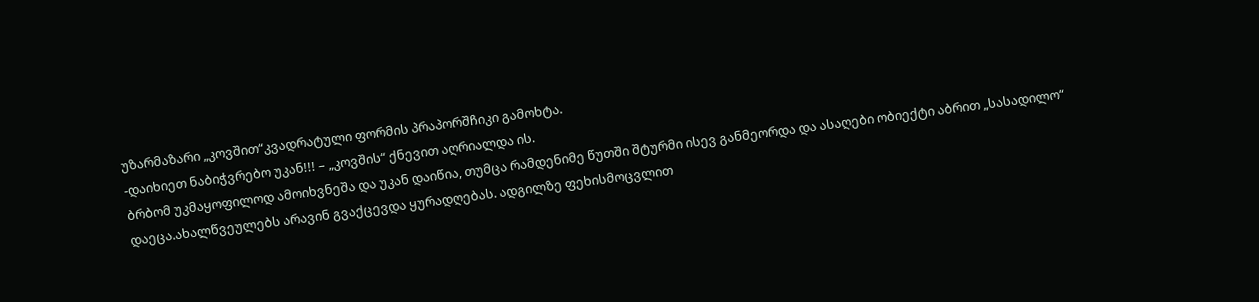უზარმაზარი „კოვშით“კვადრატული ფორმის პრაპორშჩიკი გამოხტა.
-დაიხიეთ ნაბიჭვრებო უკან!!! – „კოვშის“ ქნევით აღრიალდა ის.
ბრბომ უკმაყოფილოდ ამოიხვნეშა და უკან დაიწია, თუმცა რამდენიმე წუთში შტურმი ისევ განმეორდა და ასაღები ობიექტი აბრით „სასადილო“ დაეცა.ახალწვეულებს არავინ გვაქცევდა ყურადღებას. ადგილზე ფეხისმოცვლით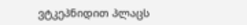ვტკეპნიდით პლაცს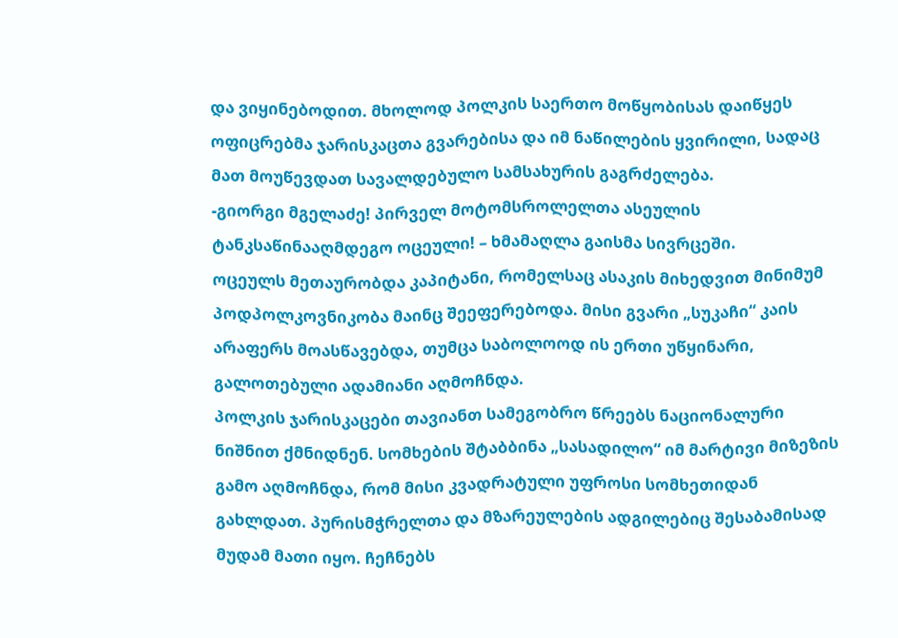და ვიყინებოდით. მხოლოდ პოლკის საერთო მოწყობისას დაიწყეს ოფიცრებმა ჯარისკაცთა გვარებისა და იმ ნაწილების ყვირილი, სადაც მათ მოუწევდათ სავალდებულო სამსახურის გაგრძელება.
-გიორგი მგელაძე! პირველ მოტომსროლელთა ასეულის ტანკსაწინააღმდეგო ოცეული! – ხმამაღლა გაისმა სივრცეში.
ოცეულს მეთაურობდა კაპიტანი, რომელსაც ასაკის მიხედვით მინიმუმ პოდპოლკოვნიკობა მაინც შეეფერებოდა. მისი გვარი „სუკაჩი“ კაის არაფერს მოასწავებდა, თუმცა საბოლოოდ ის ერთი უწყინარი, გალოთებული ადამიანი აღმოჩნდა.
პოლკის ჯარისკაცები თავიანთ სამეგობრო წრეებს ნაციონალური ნიშნით ქმნიდნენ. სომხების შტაბბინა „სასადილო“ იმ მარტივი მიზეზის გამო აღმოჩნდა, რომ მისი კვადრატული უფროსი სომხეთიდან გახლდათ. პურისმჭრელთა და მზარეულების ადგილებიც შესაბამისად მუდამ მათი იყო. ჩეჩნებს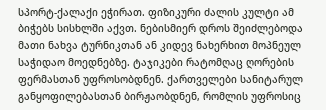სპორტ-ქალაქი ეჭირათ. ფიზიკური ძალის კულტი ამ ბიჭებს სისხლში აქვთ. ნებისმიერ დროს შეიძლებოდა მათი ნახვა ტურნიკთან ან კიდევ ნახერხით მოპნეულ საჭიდაო მოედნებზე. ტაჯიკები რატომღაც ღორების ფერმასთან უფროსობდნენ. ქართველები სანიტარულ განყოფილებასთან ბირჟაობდნენ, რომლის უფროსიც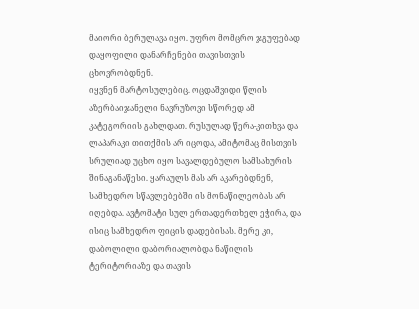მაიორი ბერულავა იყო. უფრო მომცრო ჯგუფებად დაყოფილი დანარჩენები თავისთვის ცხოვრობდნენ.
იყვნენ მარტოსულებიც. ოცდაშვიდი წლის აზერბაიჯანელი ნავრუზოვი სწორედ ამ კატეგორიის გახლდათ. რუსულად წერა-კითხვა და ლაპარაკი თითქმის არ იცოდა, ამიტომაც მისთვის სრულიად უცხო იყო სავალდებულო სამსახურის შინაგანაწესი. ყარაულს მას არ აკარებდნენ, სამხედრო სწავლებებში ის მონაწილეობას არ იღებდა. ავტომატი სულ ერთადერთხელ ეჭირა, და ისიც სამხედრო ფიცის დადებისას. მერე კი, დაბოლილი დაბორიალობდა ნაწილის ტერიტორიაზე და თავის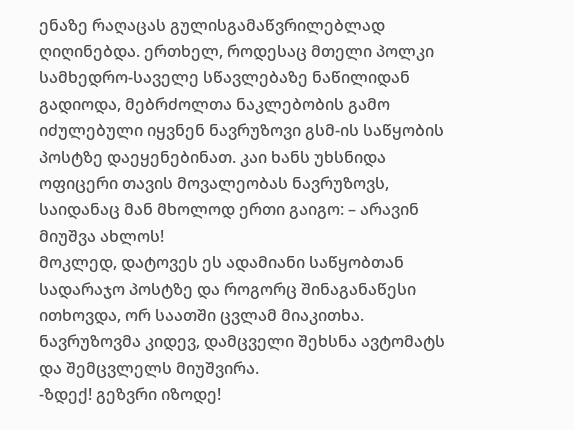ენაზე რაღაცას გულისგამაწვრილებლად ღიღინებდა. ერთხელ, როდესაც მთელი პოლკი სამხედრო-საველე სწავლებაზე ნაწილიდან გადიოდა, მებრძოლთა ნაკლებობის გამო იძულებული იყვნენ ნავრუზოვი გსმ-ის საწყობის პოსტზე დაეყენებინათ. კაი ხანს უხსნიდა ოფიცერი თავის მოვალეობას ნავრუზოვს, საიდანაც მან მხოლოდ ერთი გაიგო: – არავინ მიუშვა ახლოს!
მოკლედ, დატოვეს ეს ადამიანი საწყობთან სადარაჯო პოსტზე და როგორც შინაგანაწესი ითხოვდა, ორ საათში ცვლამ მიაკითხა. ნავრუზოვმა კიდევ, დამცველი შეხსნა ავტომატს და შემცვლელს მიუშვირა.
-ზდექ! გეზვრი იზოდე!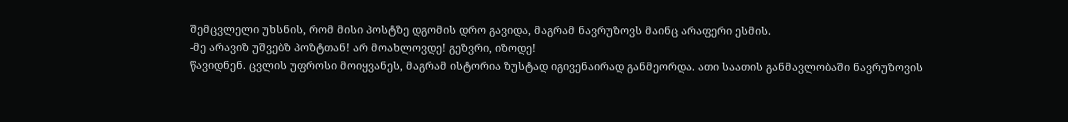შემცვლელი უხსნის, რომ მისი პოსტზე დგომის დრო გავიდა, მაგრამ ნავრუზოვს მაინც არაფერი ესმის.
-მე არავიზ უშვებზ პოზტთან! არ მოახლოვდე! გეზვრი, იზოდე!
წავიდნენ. ცვლის უფროსი მოიყვანეს, მაგრამ ისტორია ზუსტად იგივენაირად განმეორდა. ათი საათის განმავლობაში ნავრუზოვის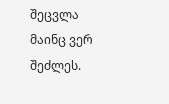შეცვლა მაინც ვერ შეძლეს.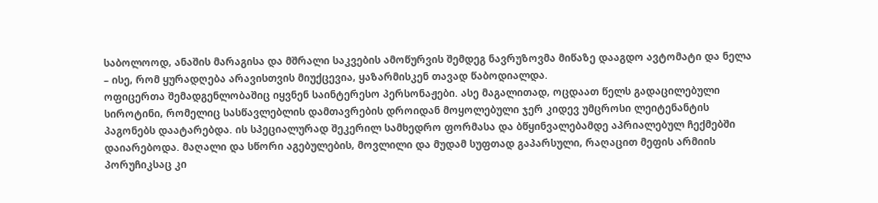საბოლოოდ, ანაშის მარაგისა და მშრალი საკვების ამოწურვის შემდეგ ნავრუზოვმა მიწაზე დააგდო ავტომატი და ნელა – ისე, რომ ყურადღება არავისთვის მიუქცევია, ყაზარმისკენ თავად წაბოდიალდა.
ოფიცერთა შემადგენლობაშიც იყვნენ საინტერესო პერსონაჟები. ასე მაგალითად, ოცდაათ წელს გადაცილებული სიროტინი, რომელიც სასწავლებლის დამთავრების დროიდან მოყოლებული ჯერ კიდევ უმცროსი ლეიტენანტის პაგონებს დაატარებდა. ის სპეციალურად შეკერილ სამხედრო ფორმასა და ბწყინვალებამდე აპრიალებულ ჩექმებში დაიარებოდა. მაღალი და სწორი აგებულების, მოვლილი და მუდამ სუფთად გაპარსული, რაღაცით მეფის არმიის პორუჩიკსაც კი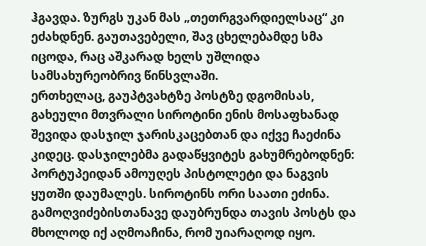ჰგავდა. ზურგს უკან მას „თეთრგვარდიელსაც“ კი ეძახდნენ. გაუთავებელი, შავ ცხელებამდე სმა იცოდა, რაც აშკარად ხელს უშლიდა სამსახურეობრივ წინსვლაში.
ერთხელაც, გაუპტვახტზე პოსტზე დგომისას, გახეული მთვრალი სიროტინი ენის მოსაფხანად შევიდა დასჯილ ჯარისკაცებთან და იქვე ჩაეძინა კიდეც. დასჯილებმა გადაწყვიტეს გახუმრებოდნენ: პორტუპეიდან ამოუღეს პისტოლეტი და ნაგვის ყუთში დაუმალეს. სიროტინს ორი საათი ეძინა. გამოღვიძებისთანავე დაუბრუნდა თავის პოსტს და მხოლოდ იქ აღმოაჩინა, რომ უიარაღოდ იყო.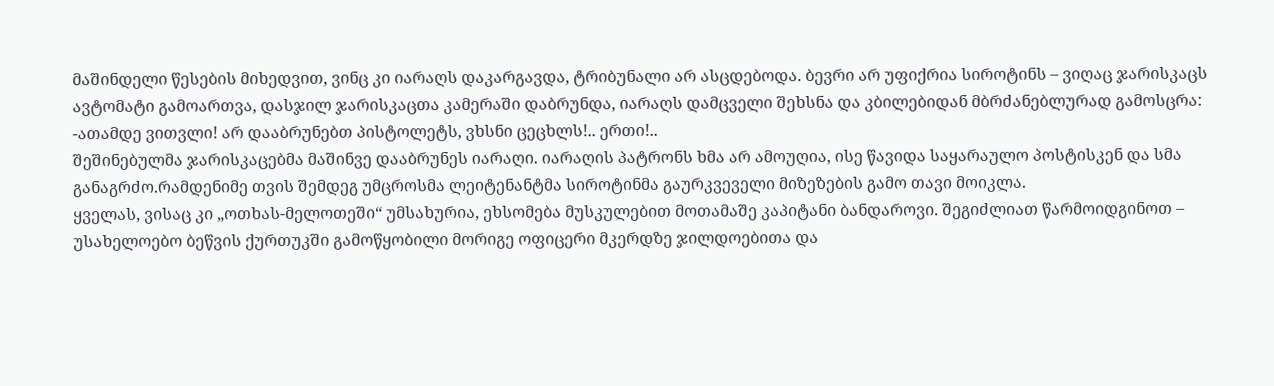მაშინდელი წესების მიხედვით, ვინც კი იარაღს დაკარგავდა, ტრიბუნალი არ ასცდებოდა. ბევრი არ უფიქრია სიროტინს – ვიღაც ჯარისკაცს ავტომატი გამოართვა, დასჯილ ჯარისკაცთა კამერაში დაბრუნდა, იარაღს დამცველი შეხსნა და კბილებიდან მბრძანებლურად გამოსცრა:
-ათამდე ვითვლი! არ დააბრუნებთ პისტოლეტს, ვხსნი ცეცხლს!.. ერთი!..
შეშინებულმა ჯარისკაცებმა მაშინვე დააბრუნეს იარაღი. იარაღის პატრონს ხმა არ ამოუღია, ისე წავიდა საყარაულო პოსტისკენ და სმა განაგრძო.რამდენიმე თვის შემდეგ უმცროსმა ლეიტენანტმა სიროტინმა გაურკვეველი მიზეზების გამო თავი მოიკლა.
ყველას, ვისაც კი „ოთხას-მელოთეში“ უმსახურია, ეხსომება მუსკულებით მოთამაშე კაპიტანი ბანდაროვი. შეგიძლიათ წარმოიდგინოთ – უსახელოებო ბეწვის ქურთუკში გამოწყობილი მორიგე ოფიცერი მკერდზე ჯილდოებითა და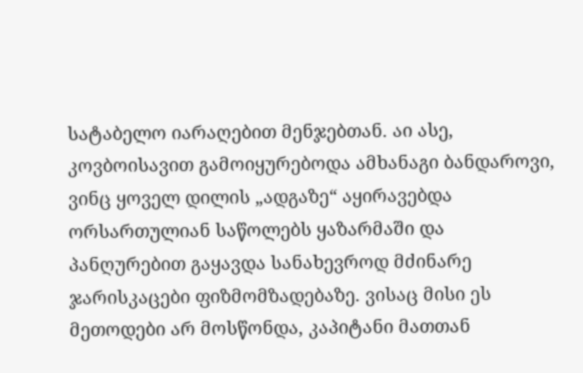სატაბელო იარაღებით მენჯებთან. აი ასე, კოვბოისავით გამოიყურებოდა ამხანაგი ბანდაროვი, ვინც ყოველ დილის „ადგაზე“ აყირავებდა ორსართულიან საწოლებს ყაზარმაში და პანღურებით გაყავდა სანახევროდ მძინარე ჯარისკაცები ფიზმომზადებაზე. ვისაც მისი ეს მეთოდები არ მოსწონდა, კაპიტანი მათთან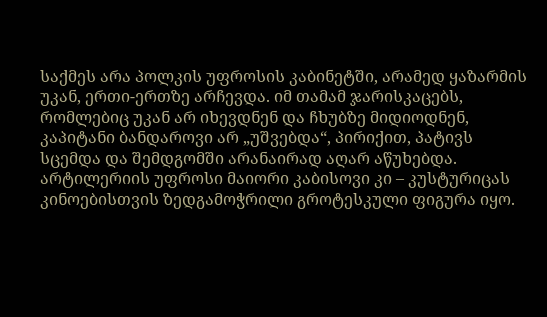საქმეს არა პოლკის უფროსის კაბინეტში, არამედ ყაზარმის უკან, ერთი-ერთზე არჩევდა. იმ თამამ ჯარისკაცებს, რომლებიც უკან არ იხევდნენ და ჩხუბზე მიდიოდნენ, კაპიტანი ბანდაროვი არ „უშვებდა“, პირიქით, პატივს სცემდა და შემდგომში არანაირად აღარ აწუხებდა.
არტილერიის უფროსი მაიორი კაბისოვი კი – კუსტურიცას კინოებისთვის ზედგამოჭრილი გროტესკული ფიგურა იყო.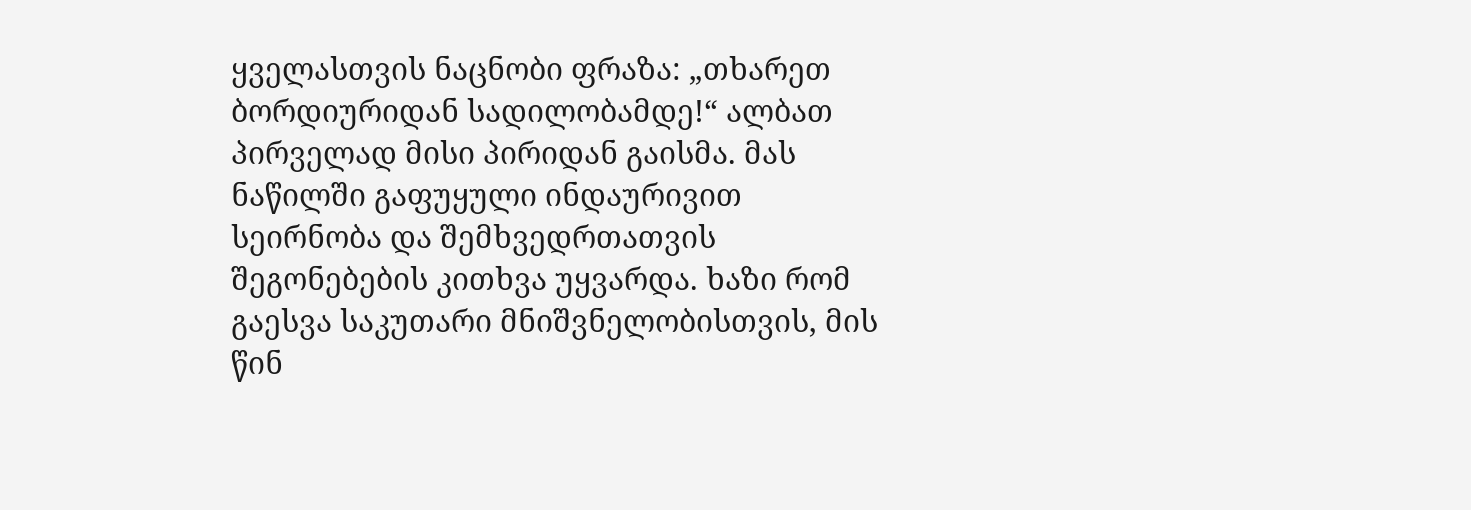ყველასთვის ნაცნობი ფრაზა: „თხარეთ ბორდიურიდან სადილობამდე!“ ალბათ პირველად მისი პირიდან გაისმა. მას ნაწილში გაფუყული ინდაურივით სეირნობა და შემხვედრთათვის შეგონებების კითხვა უყვარდა. ხაზი რომ გაესვა საკუთარი მნიშვნელობისთვის, მის წინ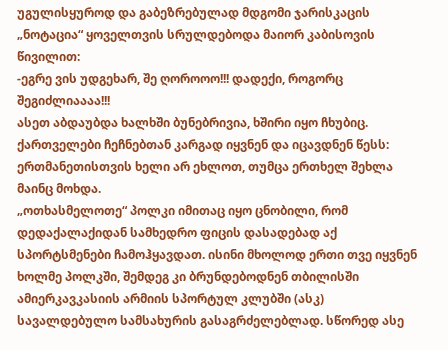უგულისყუროდ და გაბეზრებულად მდგომი ჯარისკაცის „ნოტაცია“ ყოველთვის სრულდებოდა მაიორ კაბისოვის წივილით:
-ეგრე ვის უდგეხარ, შე ღოროოო!!! დადექი, როგორც შეგიძლიაააა!!!
ასეთ აბდაუბდა ხალხში ბუნებრივია, ხშირი იყო ჩხუბიც. ქართველები ჩეჩნებთან კარგად იყვნენ და იცავდნენ წესს: ერთმანეთისთვის ხელი არ ეხლოთ, თუმცა ერთხელ შეხლა მაინც მოხდა.
„ოთხასმელოთე“ პოლკი იმითაც იყო ცნობილი, რომ დედაქალაქიდან სამხედრო ფიცის დასადებად აქ სპორტსმენები ჩამოჰყავდათ. ისინი მხოლოდ ერთი თვე იყვნენ ხოლმე პოლკში, შემდეგ კი ბრუნდებოდნენ თბილისში ამიერკავკასიის არმიის სპორტულ კლუბში (ასკ) სავალდებულო სამსახურის გასაგრძელებლად. სწორედ ასე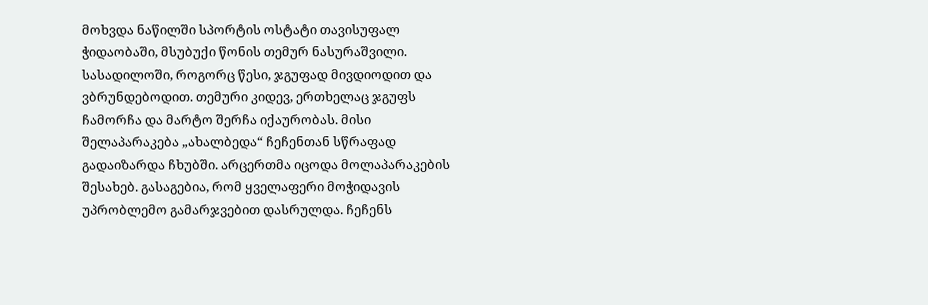მოხვდა ნაწილში სპორტის ოსტატი თავისუფალ ჭიდაობაში, მსუბუქი წონის თემურ ნასურაშვილი.
სასადილოში, როგორც წესი, ჯგუფად მივდიოდით და ვბრუნდებოდით. თემური კიდევ, ერთხელაც ჯგუფს ჩამორჩა და მარტო შერჩა იქაურობას. მისი შელაპარაკება „ახალბედა“ ჩეჩენთან სწრაფად გადაიზარდა ჩხუბში. არცერთმა იცოდა მოლაპარაკების შესახებ. გასაგებია, რომ ყველაფერი მოჭიდავის უპრობლემო გამარჯვებით დასრულდა. ჩეჩენს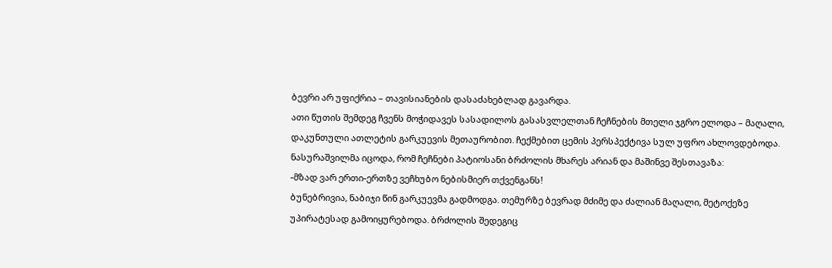ბევრი არ უფიქრია – თავისიანების დასაძახებლად გავარდა.
ათი წუთის შემდეგ ჩვენს მოჭიდავეს სასადილოს გასასვლელთან ჩეჩნების მთელი ჯგრო ელოდა – მაღალი, დაკუნთული ათლეტის გარკუევის მეთაურობით. ჩექმებით ცემის პერსპექტივა სულ უფრო ახლოვდებოდა. ნასურაშვილმა იცოდა, რომ ჩეჩნები პატიოსანი ბრძოლის მხარეს არიან და მაშინვე შესთავაზა:
-მზად ვარ ერთი-ერთზე ვეჩხუბო ნებისმიერ თქვენგანს!
ბუნებრივია, ნაბიჯი წინ გარკუევმა გადმოდგა. თემურზე ბევრად მძიმე და ძალიან მაღალი, მეტოქეზე უპირატესად გამოიყურებოდა. ბრძოლის შედეგიც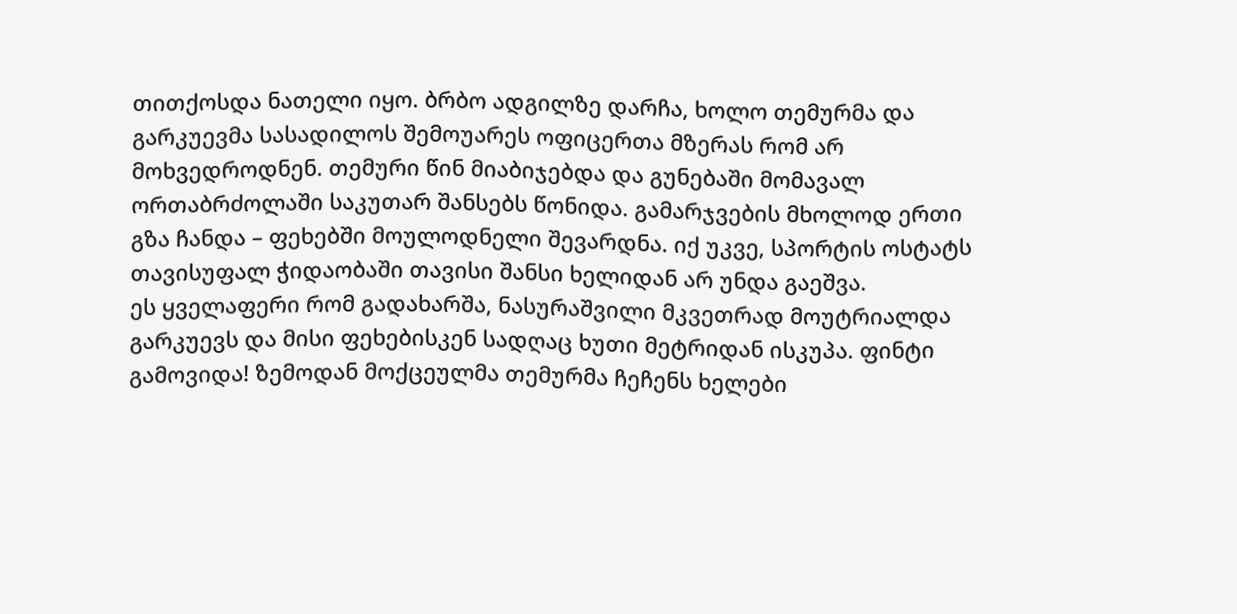თითქოსდა ნათელი იყო. ბრბო ადგილზე დარჩა, ხოლო თემურმა და გარკუევმა სასადილოს შემოუარეს ოფიცერთა მზერას რომ არ მოხვედროდნენ. თემური წინ მიაბიჯებდა და გუნებაში მომავალ ორთაბრძოლაში საკუთარ შანსებს წონიდა. გამარჯვების მხოლოდ ერთი გზა ჩანდა – ფეხებში მოულოდნელი შევარდნა. იქ უკვე, სპორტის ოსტატს თავისუფალ ჭიდაობაში თავისი შანსი ხელიდან არ უნდა გაეშვა.
ეს ყველაფერი რომ გადახარშა, ნასურაშვილი მკვეთრად მოუტრიალდა გარკუევს და მისი ფეხებისკენ სადღაც ხუთი მეტრიდან ისკუპა. ფინტი გამოვიდა! ზემოდან მოქცეულმა თემურმა ჩეჩენს ხელები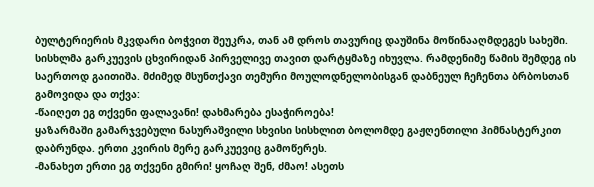ბულტერიერის მკვდარი ბოჭვით შეუკრა, თან ამ დროს თავურიც დაუშინა მოწინააღმდეგეს სახეში. სისხლმა გარკუევის ცხვირიდან პირველივე თავით დარტყმაზე იხუვლა. რამდენიმე წამის შემდეგ ის საერთოდ გაითიშა. მძიმედ მსუნთქავი თემური მოულოდნელობისგან დაბნეულ ჩეჩენთა ბრბოსთან გამოვიდა და თქვა:
-წაიღეთ ეგ თქვენი ფალავანი! დახმარება ესაჭიროება!
ყაზარმაში გამარჯვებული ნასურაშვილი სხვისი სისხლით ბოლომდე გაჟღენთილი ჰიმნასტერკით დაბრუნდა. ერთი კვირის მერე გარკუევიც გამოწერეს.
-მანახეთ ერთი ეგ თქვენი გმირი! ყოჩაღ შენ, ძმაო! ასეთს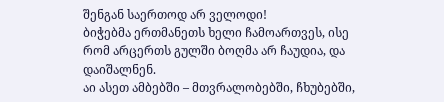შენგან საერთოდ არ ველოდი!
ბიჭებმა ერთმანეთს ხელი ჩამოართვეს, ისე რომ არცერთს გულში ბოღმა არ ჩაუდია, და დაიშალნენ.
აი ასეთ ამბებში – მთვრალობებში, ჩხუბებში,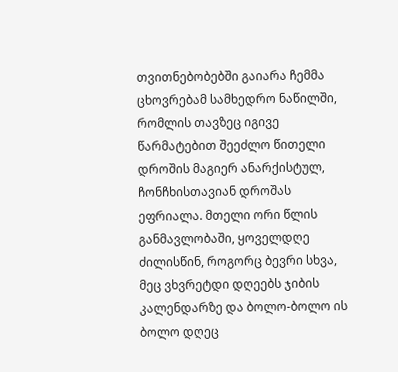თვითნებობებში გაიარა ჩემმა ცხოვრებამ სამხედრო ნაწილში, რომლის თავზეც იგივე წარმატებით შეეძლო წითელი დროშის მაგიერ ანარქისტულ, ჩონჩხისთავიან დროშას ეფრიალა. მთელი ორი წლის განმავლობაში, ყოველდღე ძილისწინ, როგორც ბევრი სხვა, მეც ვხვრეტდი დღეებს ჯიბის კალენდარზე და ბოლო-ბოლო ის ბოლო დღეც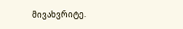მივახვრიტე.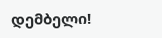დემბელი!